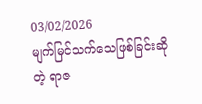03/02/2026
မျက်မြင်သက်သေဖြစ်ခြင်းဆိုတဲ့ ရာဇ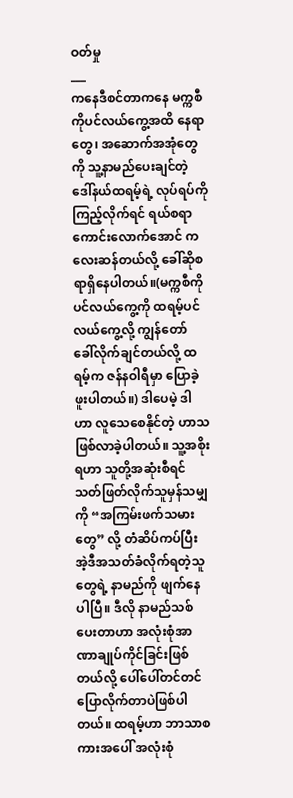ဝတ်မှု
___
ကနေဒီစင်တာကနေ မက္ကစီကိုပင်လယ်ကွေ့အထိ နေရာတွေ၊ အဆောက်အအုံတွေကို သူ့နာမည်ပေးချင်တဲ့ ဒေါ်နယ်ထရမ့်ရဲ့ လုပ်ရပ်ကို ကြည့်လိုက်ရင် ရယ်စရာကောင်းလောက်အောင် ကလေးဆန်တယ်လို့ ခေါ်ဆိုစရာရှိနေပါတယ်။(မက္ကစီကိုပင်လယ်ကွေ့ကို ထရမ့်ပင်လယ်ကွေ့လို့ ကျွန်တော် ခေါ်လိုက်ချင်တယ်လို့ ထရမ့်က ဇန်နဝါရီမှာ ပြောခဲ့ဖူးပါတယ်။) ဒါပေမဲ့ ဒါဟာ လူသေစေနိုင်တဲ့ ဟာသဖြစ်လာခဲ့ပါတယ်။ သူ့အစိုးရဟာ သူတို့အဆုံးစီရင်သတ်ဖြတ်လိုက်သူမှန်သမျှကို “အကြမ်းဖက်သမားတွေ” လို့ တံဆိပ်ကပ်ပြီး အဲ့ဒီအသတ်ခံလိုက်ရတဲ့သူတွေရဲ့ နာမည်ကို ဖျက်နေပါပြီ။ ဒီလို နာမည်သစ်ပေးတာဟာ အလုံးစုံအာဏာချုပ်ကိုင်ခြင်းဖြစ်တယ်လို့ ပေါ်ပေါ်တင်တင်ပြောလိုက်တာပဲဖြစ်ပါတယ်။ ထရမ့်ဟာ ဘာသာစကားအပေါ် အလုံးစုံ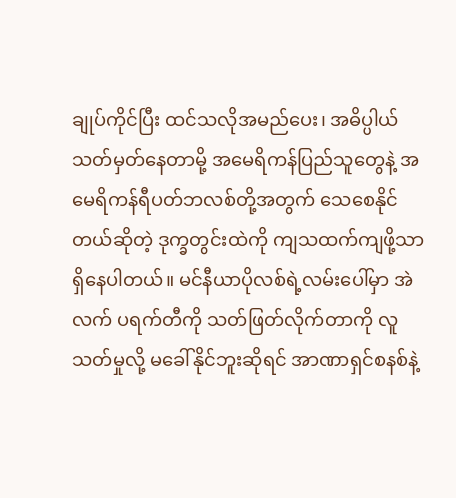ချုပ်ကိုင်ပြီး ထင်သလိုအမည်ပေး၊ အဓိပ္ပါယ်သတ်မှတ်နေတာမို့ အမေရိကန်ပြည်သူတွေနဲ့ အမေရိကန်ရီပတ်ဘလစ်တို့အတွက် သေစေနိုင်တယ်ဆိုတဲ့ ဒုက္ခတွင်းထဲကို ကျသထက်ကျဖို့သာရှိနေပါတယ်။ မင်နီယာပိုလစ်ရဲ့လမ်းပေါ်မှာ အဲလက် ပရက်တီကို သတ်ဖြတ်လိုက်တာကို လူသတ်မှုလို့ မခေါ်နိုင်ဘူးဆိုရင် အာဏာရှင်စနစ်နဲ့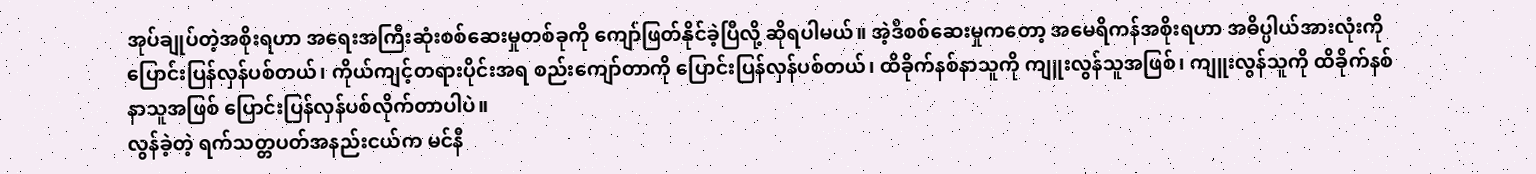အုပ်ချုပ်တဲ့အစိုးရဟာ အရေးအကြီးဆုံးစစ်ဆေးမှုတစ်ခုကို ကျော်ဖြတ်နိုင်ခဲ့ပြီလို့ ဆိုရပါမယ်။ အဲ့ဒီစစ်ဆေးမှုကတော့ အမေရိကန်အစိုးရဟာ အဓိပ္ပါယ်အားလုံးကို ပြောင်းပြန်လှန်ပစ်တယ်၊ ကိုယ်ကျင့်တရားပိုင်းအရ စည်းကျော်တာကို ပြောင်းပြန်လှန်ပစ်တယ်၊ ထိခိုက်နစ်နာသူကို ကျူးလွန်သူအဖြစ်၊ ကျူးလွန်သူကို ထိခိုက်နစ်နာသူအဖြစ် ပြောင်းပြန်လှန်ပစ်လိုက်တာပါပဲ။
လွန်ခဲ့တဲ့ ရက်သတ္တပတ်အနည်းငယ်က မင်နီ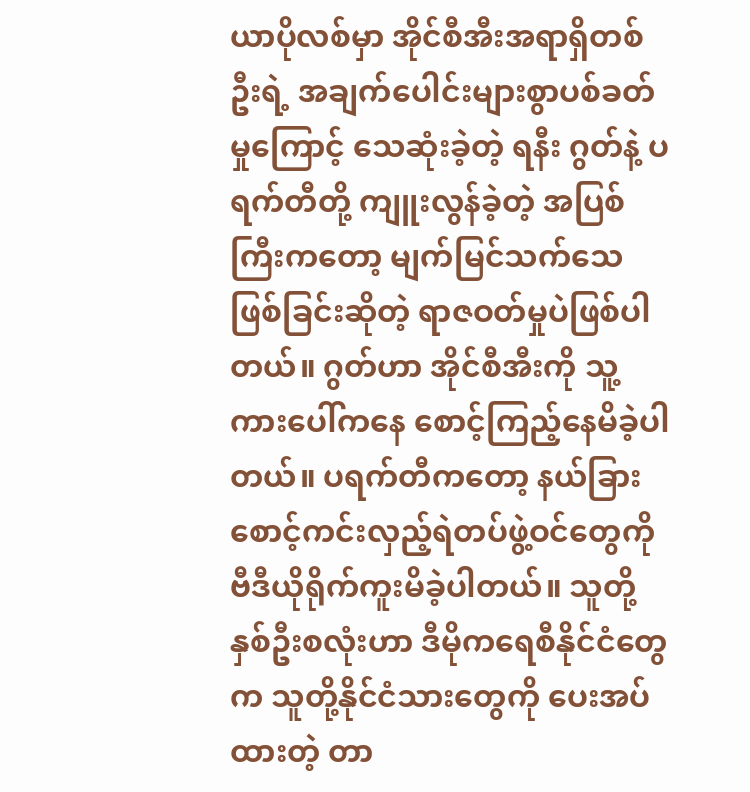ယာပိုလစ်မှာ အိုင်စီအီးအရာရှိတစ်ဦးရဲ့ အချက်ပေါင်းများစွာပစ်ခတ်မှုကြောင့် သေဆုံးခဲ့တဲ့ ရနီး ဂွတ်နဲ့ ပရက်တီတို့ ကျူးလွန်ခဲ့တဲ့ အပြစ်ကြီးကတော့ မျက်မြင်သက်သေဖြစ်ခြင်းဆိုတဲ့ ရာဇဝတ်မှုပဲဖြစ်ပါတယ်။ ဂွတ်ဟာ အိုင်စီအီးကို သူ့ကားပေါ်ကနေ စောင့်ကြည့်နေမိခဲ့ပါတယ်။ ပရက်တီကတော့ နယ်ခြားစောင့်ကင်းလှည့်ရဲတပ်ဖွဲ့ဝင်တွေကို ဗီဒီယိုရိုက်ကူးမိခဲ့ပါတယ်။ သူတို့နှစ်ဦးစလုံးဟာ ဒီမိုကရေစီနိုင်ငံတွေက သူတို့နိုင်ငံသားတွေကို ပေးအပ်ထားတဲ့ တာ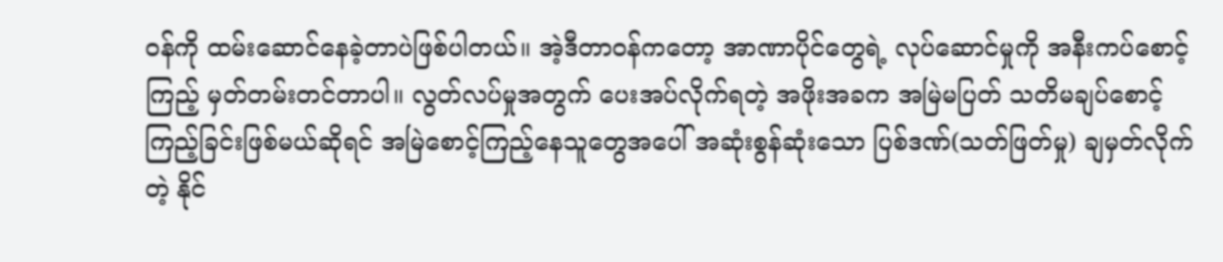ဝန်ကို ထမ်းဆောင်နေခဲ့တာပဲဖြစ်ပါတယ်။ အဲ့ဒီတာဝန်ကတော့ အာဏာပိုင်တွေရဲ့ လုပ်ဆောင်မှုကို အနီးကပ်စောင့်ကြည့် မှတ်တမ်းတင်တာပါ။ လွတ်လပ်မှုအတွက် ပေးအပ်လိုက်ရတဲ့ အဖိုးအခက အမြဲမပြတ် သတိမချပ်စောင့်ကြည့်ခြင်းဖြစ်မယ်ဆိုရင် အမြဲစောင့်ကြည့်နေသူတွေအပေါ် အဆုံးစွန်ဆုံးသော ပြစ်ဒဏ်(သတ်ဖြတ်မှု) ချမှတ်လိုက်တဲ့ နိုင်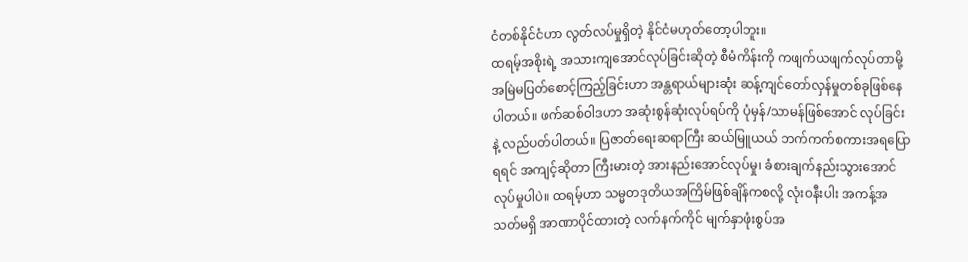ငံတစ်နိုင်ငံဟာ လွတ်လပ်မှုရှိတဲ့ နိုင်ငံမဟုတ်တော့ပါဘူး။
ထရမ့်အစိုးရဲ့ အသားကျအောင်လုပ်ခြင်းဆိုတဲ့ စီမံကိန်းကို ကဖျက်ယဖျက်လုပ်တာမို့ အမြဲမပြတ်စောင့်ကြည့်ခြင်းဟာ အန္တရာယ်များဆုံး ဆန့်ကျင်တော်လှန်မှုတစ်ခုဖြစ်နေပါတယ်။ ဖက်ဆစ်ဝါဒဟာ အဆုံးစွန်ဆုံးလုပ်ရပ်ကို ပုံမှန်/သာမန်ဖြစ်အောင် လုပ်ခြင်းနဲ့ လည်ပတ်ပါတယ်။ ပြဇာတ်ရေးဆရာကြီး ဆယ်မြူယယ် ဘက်ကက်စကားအရပြောရရင် အကျင့်ဆိုတာ ကြီးမားတဲ့ အားနည်းအောင်လုပ်မှု၊ ခံစားချက်နည်းသွားအောင် လုပ်မှုပါပဲ။ ထရမ့်ဟာ သမ္မတဒုတိယအကြိမ်ဖြစ်ချိန်ကစလို့ လုံးဝနီးပါး အကန့်အသတ်မရှိ အာဏာပိုင်ထားတဲ့ လက်နက်ကိုင် မျက်နှာဖုံးစွပ်အ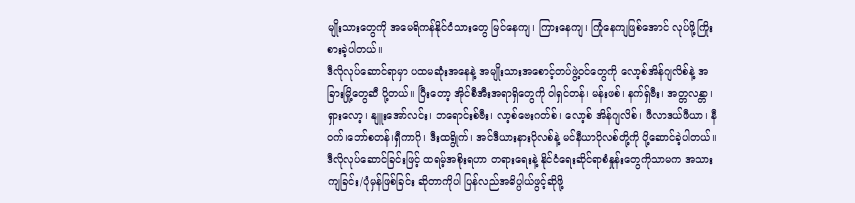မျိုးသားတွေကို အမေရိကန်နိုင်ငံသားတွေ မြင်နေကျ၊ ကြားနေကျ၊ ကြုံနေကျဖြစ်အောင် လုပ်ဖို့ကြိုးစားခဲ့ပါတယ်။
ဒီလိုလုပ်ဆောင်ရာမှာ ပထမဆုံးအနေနဲ့ အမျိုးသားအစောင့်တပ်ဖွဲ့ဝင်တွေကို လော့စ်အိန်ဂျလိစ်နဲ့ အခြားမြို့တွေဆီ ပို့တယ်။ ပြီးတော့ အိုင်စီအီးအရာရှိတွေကို ဝါရှင်တန်၊ မန်းဖစ်၊ နက်ရှ်ဗီး၊ အတ္တလန္တာ၊ ရှားလော့၊ နျူးအော်လင်း၊ ဘရောင်းစ်ဗီး၊ လာ့စ်ဗေးဂတ်စ်၊ လော့စ် အိန်ဂျလိစ်၊ ဖီလာဒယ်ဖီယာ၊ နီဝက်၊ဘော်စတန်၊ရှီကာဂို၊ ဒီးထရွိုက်၊ အင်ဒီယားနားပိုလစ်နဲ့ မင်နီယာပိုလစ်တို့ကို ပို့ဆောင်ခဲ့ပါတယ်။ ဒီလိုလုပ်ဆောင်ခြင်းဖြင့် ထရမ့်အစိုးရဟာ တရားရေးနဲ့ နိုင်ငံရေးဆိုင်ရာစံနှုန်းတွေကိုသာမက အသားကျခြင်း/ပုံမှန်ဖြစ်ခြင်း ဆိုတာကိုပါ ပြန်လည်အဓိပ္ပါယ်ဖွင့်ဆိုဖို့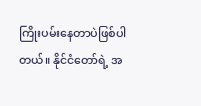ကြိုးပမ်းနေတာပဲဖြစ်ပါတယ်။ နိုင်ငံတော်ရဲ့ အ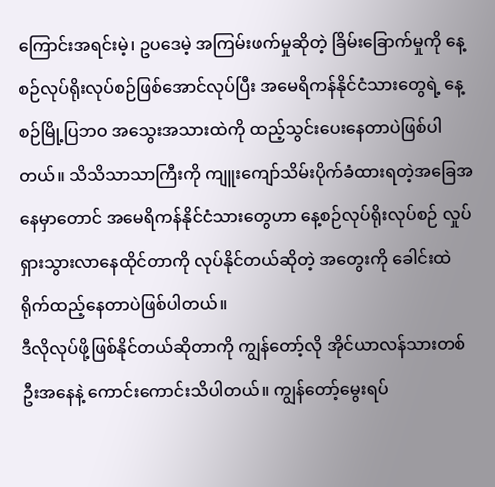ကြောင်းအရင်းမဲ့၊ ဥပဒေမဲ့ အကြမ်းဖက်မှုဆိုတဲ့ ခြိမ်းခြောက်မှုကို နေ့စဉ်လုပ်ရိုးလုပ်စဉ်ဖြစ်အောင်လုပ်ပြီး အမေရိကန်နိုင်ငံသားတွေရဲ့ နေ့စဉ်မြို့ပြဘဝ အသွေးအသားထဲကို ထည့်သွင်းပေးနေတာပဲဖြစ်ပါတယ်။ သိသိသာသာကြီးကို ကျူးကျော်သိမ်းပိုက်ခံထားရတဲ့အခြေအနေမှာတောင် အမေရိကန်နိုင်ငံသားတွေဟာ နေ့စဉ်လုပ်ရိုးလုပ်စဉ် လှုပ်ရှားသွားလာနေထိုင်တာကို လုပ်နိုင်တယ်ဆိုတဲ့ အတွေးကို ခေါင်းထဲရိုက်ထည့်နေတာပဲဖြစ်ပါတယ်။
ဒီလိုလုပ်ဖို့ဖြစ်နိုင်တယ်ဆိုတာကို ကျွန်တော့်လို အိုင်ယာလန်သားတစ်ဦးအနေနဲ့ ကောင်းကောင်းသိပါတယ်။ ကျွန်တော့်မွေးရပ်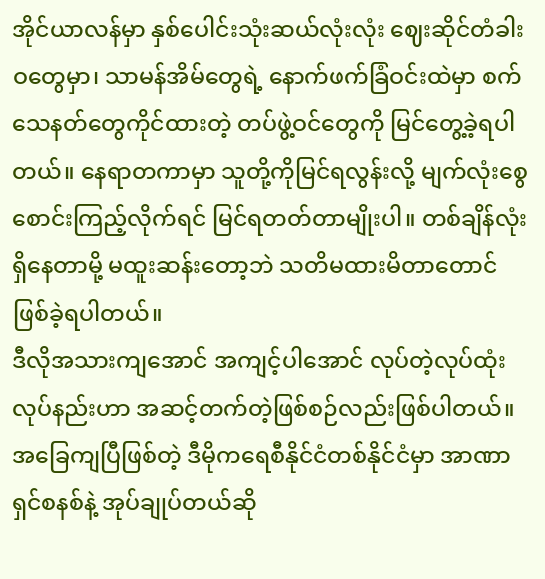အိုင်ယာလန်မှာ နှစ်ပေါင်းသုံးဆယ်လုံးလုံး ဈေးဆိုင်တံခါးဝတွေမှာ၊ သာမန်အိမ်တွေရဲ့ နောက်ဖက်ခြံဝင်းထဲမှာ စက်သေနတ်တွေကိုင်ထားတဲ့ တပ်ဖွဲ့ဝင်တွေကို မြင်တွေ့ခဲ့ရပါတယ်။ နေရာတကာမှာ သူတို့ကိုမြင်ရလွန်းလို့ မျက်လုံးစွေစောင်းကြည့်လိုက်ရင် မြင်ရတတ်တာမျိုးပါ။ တစ်ချိန်လုံးရှိနေတာမို့ မထူးဆန်းတော့ဘဲ သတိမထားမိတာတောင် ဖြစ်ခဲ့ရပါတယ်။
ဒီလိုအသားကျအောင် အကျင့်ပါအောင် လုပ်တဲ့လုပ်ထုံးလုပ်နည်းဟာ အဆင့်တက်တဲ့ဖြစ်စဉ်လည်းဖြစ်ပါတယ်။ အခြေကျပြီဖြစ်တဲ့ ဒီမိုကရေစီနိုင်ငံတစ်နိုင်ငံမှာ အာဏာရှင်စနစ်နဲ့ အုပ်ချုပ်တယ်ဆို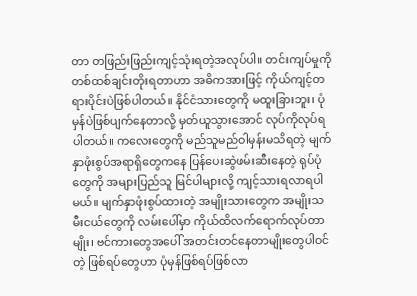တာ တဖြည်းဖြည်းကျင့်သုံးရတဲ့အလုပ်ပါ။ တင်းကျပ်မှုကို တစ်ထစ်ချင်းတိုးရတာဟာ အဓိကအားဖြင့် ကိုယ်ကျင့်တရားပိုင်းပဲဖြစ်ပါတယ်။ နိုင်ငံသားတွေကို မထူးခြားဘူး၊ ပုံမှန်ပဲဖြစ်ပျက်နေတာလို့ မှတ်ယူသွားအောင် လုပ်ကိုလုပ်ရပါတယ်။ ကလေးတွေကို မည်သူမည်ဝါမှန်းမသိရတဲ့ မျက်နှာဖုံးစွပ်အရာရှိတွေကနေ ပြန်ပေးဆွဲဖမ်းဆီးနေတဲ့ ရုပ်ပုံတွေကို အများပြည်သူ မြင်ပါများလို့ ကျင့်သားရလာရပါမယ်။ မျက်နှာဖုံးစွပ်ထားတဲ့ အမျိုးသားတွေက အမျိုးသမီးငယ်တွေကို လမ်းပေါ်မှာ ကိုယ်ထိလက်ရောက်လုပ်တာမျိုး၊ ဗင်ကားတွေအပေါ် အတင်းတင်နေတာမျိုးတွေပါဝင်တဲ့ ဖြစ်ရပ်တွေဟာ ပုံမှန်ဖြစ်ရပ်ဖြစ်လာ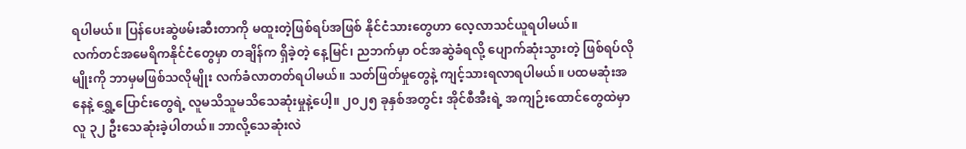ရပါမယ်။ ပြန်ပေးဆွဲဖမ်းဆီးတာကို မထူးတဲ့ဖြစ်ရပ်အဖြစ် နိုင်ငံသားတွေဟာ လေ့လာသင်ယူရပါမယ်။
လက်တင်အမေရိကနိုင်ငံတွေမှာ တချိန်က ရှိခဲ့တဲ့ နေ့မြင်၊ ညဘက်မှာ ဝင်အဆွဲခံရလို့ ပျောက်ဆုံးသွားတဲ့ ဖြစ်ရပ်လိုမျိုးကို ဘာမှမဖြစ်သလိုမျိုး လက်ခံလာတတ်ရပါမယ်။ သတ်ဖြတ်မှုတွေနဲ့ ကျင့်သားရလာရပါမယ်။ ပထမဆုံးအနေနဲ့ ရွှေ့ပြောင်းတွေရဲ့ လူမသိသူမသိသေဆုံးမှုနဲ့ပေါ့။ ၂၀၂၅ ခုနှစ်အတွင်း အိုင်စီအီးရဲ့ အကျဉ်းထောင်တွေထဲမှာ လူ ၃၂ ဦးသေဆုံးခဲ့ပါတယ်။ ဘာလို့သေဆုံးလဲ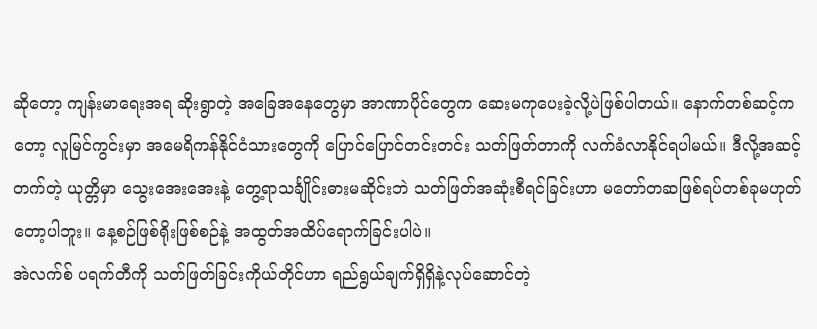ဆိုတော့ ကျန်းမာရေးအရ ဆိုးရွာတဲ့ အခြေအနေတွေမှာ အာဏာပိုင်တွေက ဆေးမကုပေးခဲ့လို့ပဲဖြစ်ပါတယ်။ နောက်တစ်ဆင့်ကတော့ လူမြင်ကွင်းမှာ အမေရိကန်နိုင်ငံသားတွေကို ပြောင်ပြောင်တင်းတင်း သတ်ဖြတ်တာကို လက်ခံလာနိုင်ရပါမယ်။ ဒီလို့အဆင့်တက်တဲ့ ယုတ္တိမှာ သွေးအေးအေးနဲ့ တွေ့ရာသင်္ချိုင်းဓားမဆိုင်းဘဲ သတ်ဖြတ်အဆုံးစီရင်ခြင်းဟာ မတော်တဆဖြစ်ရပ်တစ်ခုမဟုတ်တော့ပါဘူး။ နေ့စဉ်ဖြစ်ရိုးဖြစ်စဉ်နဲ့ အထွတ်အထိပ်ရောက်ခြင်းပါပဲ။
အဲလက်စ် ပရက်တီကို သတ်ဖြတ်ခြင်းကိုယ်တိုင်ဟာ ရည်ရွယ်ချက်ရှိရှိနဲ့လုပ်ဆောင်တဲ့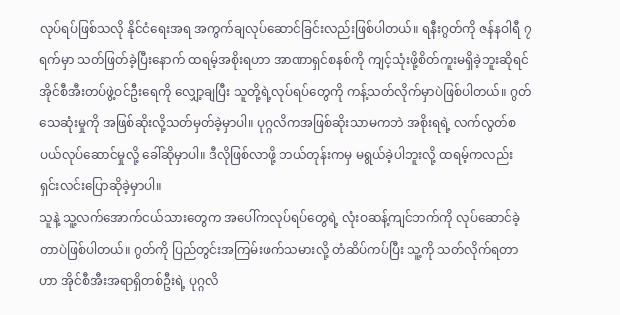လုပ်ရပ်ဖြစ်သလို နိုင်ငံရေးအရ အကွက်ချလုပ်ဆောင်ခြင်းလည်းဖြစ်ပါတယ်။ ရနီးဂွတ်ကို ဇန်နဝါရီ ၇ ရက်မှာ သတ်ဖြတ်ခဲ့ပြီးနောက် ထရမ့်အစိုးရဟာ အာဏာရှင်စနစ်ကို ကျင့်သုံးဖို့စိတ်ကူးမရှိခဲ့ဘူးဆိုရင် အိုင်စီအီးတပ်ဖွဲ့ဝင်ဦးရေကို လျှော့ချပြီး သူတို့ရဲ့လုပ်ရပ်တွေကို ကန့်သတ်လိုက်မှာပဲဖြစ်ပါတယ်။ ဂွတ်သေဆုံးမှုကို အဖြစ်ဆိုးလို့သတ်မှတ်ခဲ့မှာပါ။ ပုဂ္ဂလိကအဖြစ်ဆိုးသာမကဘဲ အစိုးရရဲ့ လက်လွတ်စပယ်လုပ်ဆောင်မှုလို့ ခေါ်ဆိုမှာပါ။ ဒီလိုဖြစ်လာဖို့ ဘယ်တုန်းကမှ မရွယ်ခဲ့ပါဘူးလို့ ထရမ့်ကလည်း ရှင်းလင်းပြောဆိုခဲ့မှာပါ။
သူနဲ့ သူ့လက်အောက်ငယ်သားတွေက အပေါ်ကလုပ်ရပ်တွေရဲ့ လုံးဝဆန့်ကျင်ဘက်ကို လုပ်ဆောင်ခဲ့တာပဲဖြစ်ပါတယ်။ ဂွတ်ကို ပြည်တွင်းအကြမ်းဖက်သမားလို့ တံဆိပ်ကပ်ပြီး သူ့ကို သတ်လိုက်ရတာဟာ အိုင်စီအီးအရာရှိတစ်ဦးရဲ့ ပုဂ္ဂလိ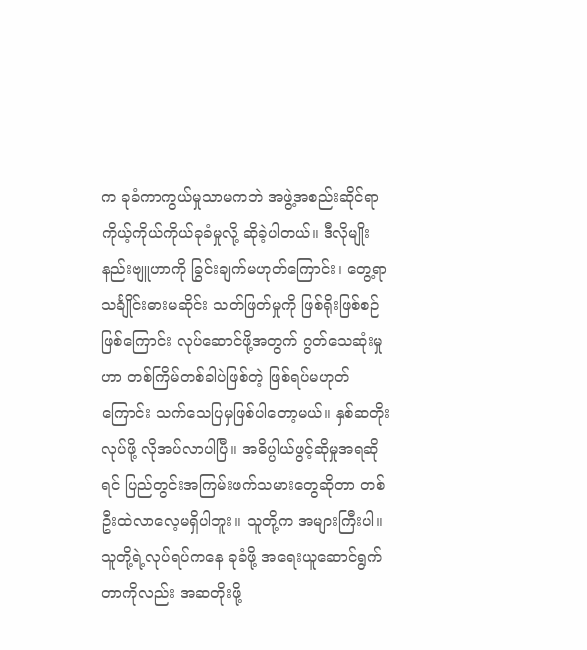က ခုခံကာကွယ်မှုသာမကဘဲ အဖွဲ့အစည်းဆိုင်ရာကိုယ့်ကိုယ်ကိုယ်ခုခံမှုလို့ ဆိုခဲ့ပါတယ်။ ဒီလိုမျိုး နည်းဗျူဟာကို ခြွင်းချက်မဟုတ်ကြောင်း၊ တွေ့ရာသင်္ချိုင်းဓားမဆိုင်း သတ်ဖြတ်မှုကို ဖြစ်ရိုးဖြစ်စဉ်ဖြစ်ကြောင်း လုပ်ဆောင်ဖို့အတွက် ဂွတ်သေဆုံးမှုဟာ တစ်ကြိမ်တစ်ခါပဲဖြစ်တဲ့ ဖြစ်ရပ်မဟုတ်ကြောင်း သက်သေပြမှဖြစ်ပါတော့မယ်။ နှစ်ဆတိုးလုပ်ဖို့ လိုအပ်လာပါပြီ။ အဓိပ္ပါယ်ဖွင့်ဆိုမှုအရဆိုရင် ပြည်တွင်းအကြမ်းဖက်သမားတွေဆိုတာ တစ်ဦးထဲလာလေ့မရှိပါဘူး။ သူတို့က အများကြီးပါ။ သူတို့ရဲ့လုပ်ရပ်ကနေ ခုခံဖို့ အရေးယူဆောင်ရွက်တာကိုလည်း အဆတိုးဖို့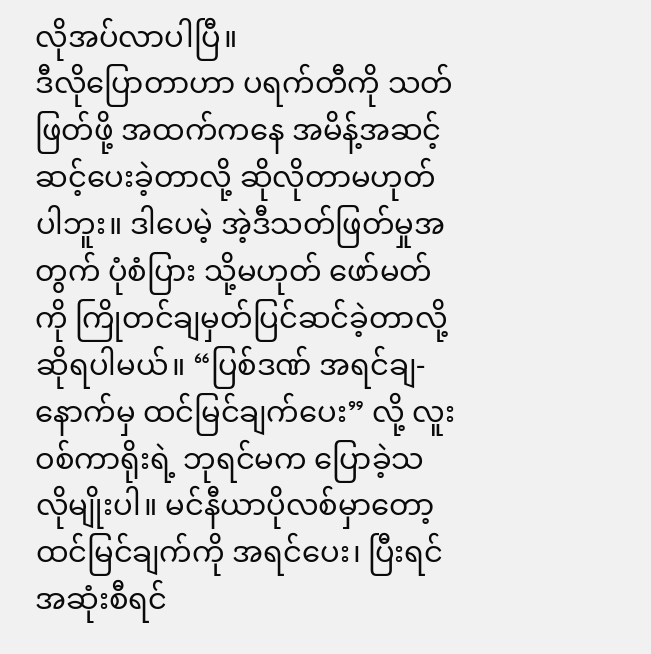လိုအပ်လာပါပြီ။
ဒီလိုပြောတာဟာ ပရက်တီကို သတ်ဖြတ်ဖို့ အထက်ကနေ အမိန့်အဆင့်ဆင့်ပေးခဲ့တာလို့ ဆိုလိုတာမဟုတ်ပါဘူး။ ဒါပေမဲ့ အဲ့ဒီသတ်ဖြတ်မှုအတွက် ပုံစံပြား သို့မဟုတ် ဖော်မတ်ကို ကြိုတင်ချမှတ်ပြင်ဆင်ခဲ့တာလို့ ဆိုရပါမယ်။ “ပြစ်ဒဏ် အရင်ချ- နောက်မှ ထင်မြင်ချက်ပေး” လို့ လူးဝစ်ကာရိုးရဲ့ ဘုရင်မက ပြောခဲ့သလိုမျိုးပါ။ မင်နီယာပိုလစ်မှာတော့ ထင်မြင်ချက်ကို အရင်ပေး၊ ပြီးရင် အဆုံးစီရင်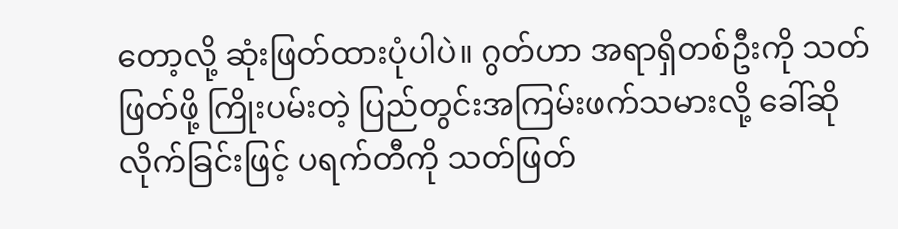တော့လို့ ဆုံးဖြတ်ထားပုံပါပဲ။ ဂွတ်ဟာ အရာရှိတစ်ဦးကို သတ်ဖြတ်ဖို့ ကြိုးပမ်းတဲ့ ပြည်တွင်းအကြမ်းဖက်သမားလို့ ခေါ်ဆိုလိုက်ခြင်းဖြင့် ပရက်တီကို သတ်ဖြတ်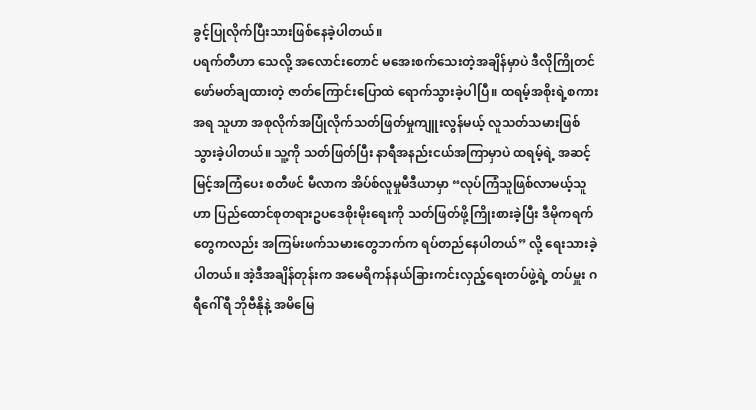ခွင့်ပြုလိုက်ပြီးသားဖြစ်နေခဲ့ပါတယ်။
ပရက်တီဟာ သေလို့ အလောင်းတောင် မအေးစက်သေးတဲ့အချိန်မှာပဲ ဒီလိုကြိုတင်ဖော်မတ်ချထားတဲ့ ဇာတ်ကြောင်းပြောထဲ ရောက်သွားခဲ့ပါပြီ။ ထရမ့်အစိုးရဲ့စကားအရ သူဟာ အစုလိုက်အပြုံလိုက်သတ်ဖြတ်မှုကျူးလွန်မယ့် လူသတ်သမားဖြစ်သွားခဲ့ပါတယ်။ သူ့ကို သတ်ဖြတ်ပြီး နာရီအနည်းငယ်အကြာမှာပဲ ထရမ့်ရဲ့ အဆင့်မြင့်အကြံပေး စတီဖင် မီလာက အိပ်စ်လူမှုမီဒီယာမှာ “လုပ်ကြံသူဖြစ်လာမယ့်သူဟာ ပြည်ထောင်စုတရားဥပဒေစိုးမိုးရေးကို သတ်ဖြတ်ဖို့ကြိုးစားခဲ့ပြီး ဒီမိုကရက်တွေကလည်း အကြမ်းဖက်သမားတွေဘက်က ရပ်တည်နေပါတယ်” လို့ ရေးသားခဲ့ပါတယ်။ အဲ့ဒီအချိန်တုန်းက အမေရိကန်နယ်ခြားကင်းလှည့်ရေးတပ်ဖွဲ့ရဲ့ တပ်မှူး ဂရီဂေါ်ရီ ဘိုဗီနိုနဲ့ အမိမြေ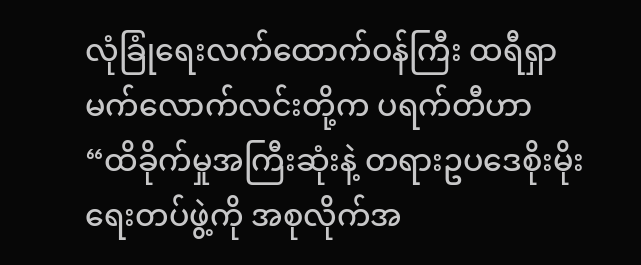လုံခြုံရေးလက်ထောက်ဝန်ကြီး ထရီရှာ မက်လောက်လင်းတို့က ပရက်တီဟာ “ထိခိုက်မှုအကြီးဆုံးနဲ့ တရားဥပဒေစိုးမိုးရေးတပ်ဖွဲ့ကို အစုလိုက်အ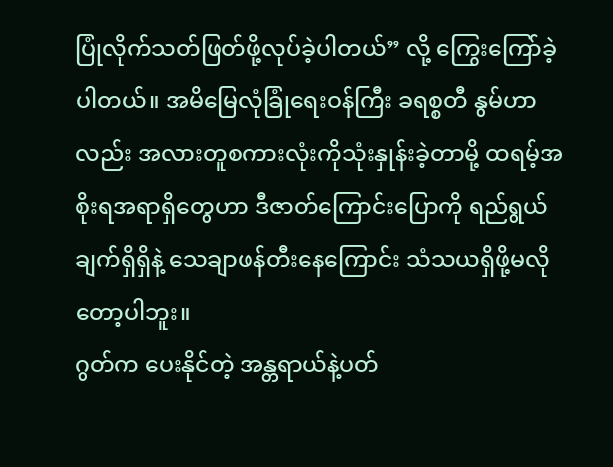ပြုံလိုက်သတ်ဖြတ်ဖို့လုပ်ခဲ့ပါတယ်” လို့ ကြွေးကြော်ခဲ့ပါတယ်။ အမိမြေလုံခြုံရေးဝန်ကြီး ခရစ္စတီ နွမ်ဟာလည်း အလားတူစကားလုံးကိုသုံးနှုန်းခဲ့တာမို့ ထရမ့်အစိုးရအရာရှိတွေဟာ ဒီဇာတ်ကြောင်းပြောကို ရည်ရွယ်ချက်ရှိရှိနဲ့ သေချာဖန်တီးနေကြောင်း သံသယရှိဖို့မလိုတော့ပါဘူး။
ဂွတ်က ပေးနိုင်တဲ့ အန္တရာယ်နဲ့ပတ်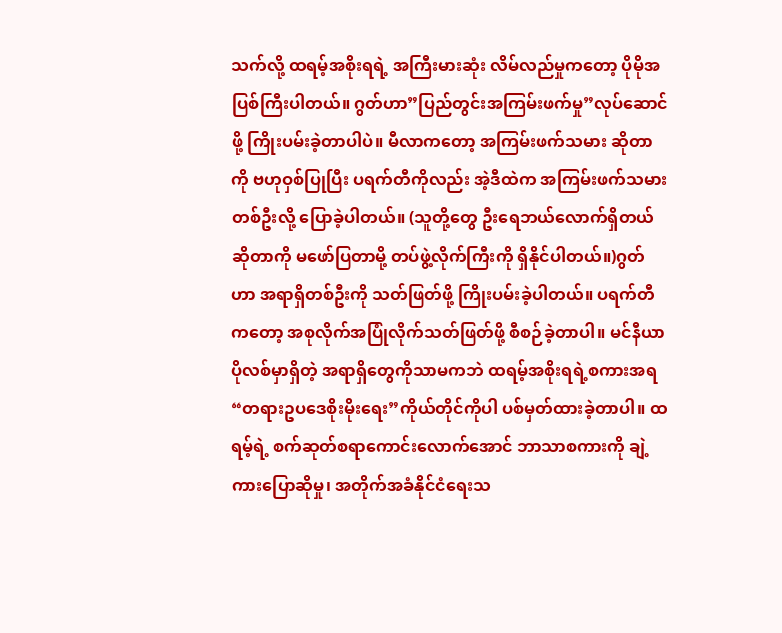သက်လို့ ထရမ့်အစိုးရရဲ့ အကြီးမားဆုံး လိမ်လည်မှုကတော့ ပိုမိုအပြစ်ကြီးပါတယ်။ ဂွတ်ဟာ”ပြည်တွင်းအကြမ်းဖက်မှု”လုပ်ဆောင်ဖို့ ကြိုးပမ်းခဲ့တာပါပဲ။ မီလာကတော့ အကြမ်းဖက်သမား ဆိုတာကို ဗဟုဝှစ်ပြုပြီး ပရက်တီကိုလည်း အဲ့ဒီထဲက အကြမ်းဖက်သမားတစ်ဦးလို့ ပြောခဲ့ပါတယ်။ (သူတို့တွေ ဦးရေဘယ်လောက်ရှိတယ်ဆိုတာကို မဖော်ပြတာမို့ တပ်ဖွဲ့လိုက်ကြီးကို ရှိနိုင်ပါတယ်။)ဂွတ်ဟာ အရာရှိတစ်ဦးကို သတ်ဖြတ်ဖို့ ကြိုးပမ်းခဲ့ပါတယ်။ ပရက်တီကတော့ အစုလိုက်အပြုံလိုက်သတ်ဖြတ်ဖို့ စီစဉ်ခဲ့တာပါ။ မင်နီယာပိုလစ်မှာရှိတဲ့ အရာရှိတွေကိုသာမကဘဲ ထရမ့်အစိုးရရဲ့စကားအရ “တရားဥပဒေစိုးမိုးရေး”ကိုယ်တိုင်ကိုပါ ပစ်မှတ်ထားခဲ့တာပါ။ ထရမ့်ရဲ့ စက်ဆုတ်စရာကောင်းလောက်အောင် ဘာသာစကားကို ချဲ့ကားပြောဆိုမှု၊ အတိုက်အခံနိုင်ငံရေးသ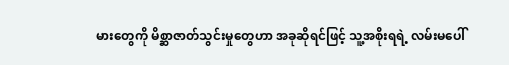မားတွေကို မိစ္ဆာဇာတ်သွင်းမှုတွေဟာ အခုဆိုရင်ဖြင့် သူ့အစိုးရရဲ့ လမ်းမပေါ်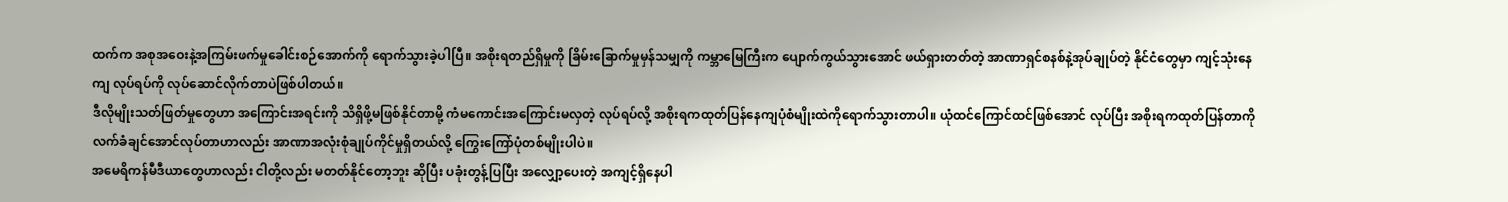ထက်က အစုအဝေးနဲ့အကြမ်းဖက်မှုခေါင်းစဉ်အောက်ကို ရောက်သွားခဲ့ပါပြီ။ အစိုးရတည်ရှိမှုကို ခြိမ်းခြောက်မှုမှန်သမျှကို ကမ္ဘာမြေကြီးက ပျောက်ကွယ်သွားအောင် ဖယ်ရှားတတ်တဲ့ အာဏာရှင်စနစ်နဲ့အုပ်ချုပ်တဲ့ နိုင်ငံတွေမှာ ကျင့်သုံးနေကျ လုပ်ရပ်ကို လုပ်ဆောင်လိုက်တာပဲဖြစ်ပါတယ်။
ဒီလိုမျိုးသတ်ဖြတ်မှုတွေဟာ အကြောင်းအရင်းကို သိရှိဖို့မဖြစ်နိုင်တာမို့ ကံမကောင်းအကြောင်းမလှတဲ့ လုပ်ရပ်လို့ အစိုးရကထုတ်ပြန်နေကျပုံစံမျိုးထဲကိုရောက်သွားတာပါ။ ယုံထင်ကြောင်ထင်ဖြစ်အောင် လုပ်ပြီး အစိုးရကထုတ်ပြန်တာကို လက်ခံချင်အောင်လုပ်တာဟာလည်း အာဏာအလုံးစုံချုပ်ကိုင်မှုရှိတယ်လို့ ကြွေးကြော်ပုံတစ်မျိုးပါပဲ။
အမေရိကန်မီဒီယာတွေဟာလည်း ငါတို့လည်း မတတ်နိုင်တော့ဘူး ဆိုပြီး ပခုံးတွန့်ပြပြီး အလျှော့ပေးတဲ့ အကျင့်ရှိနေပါ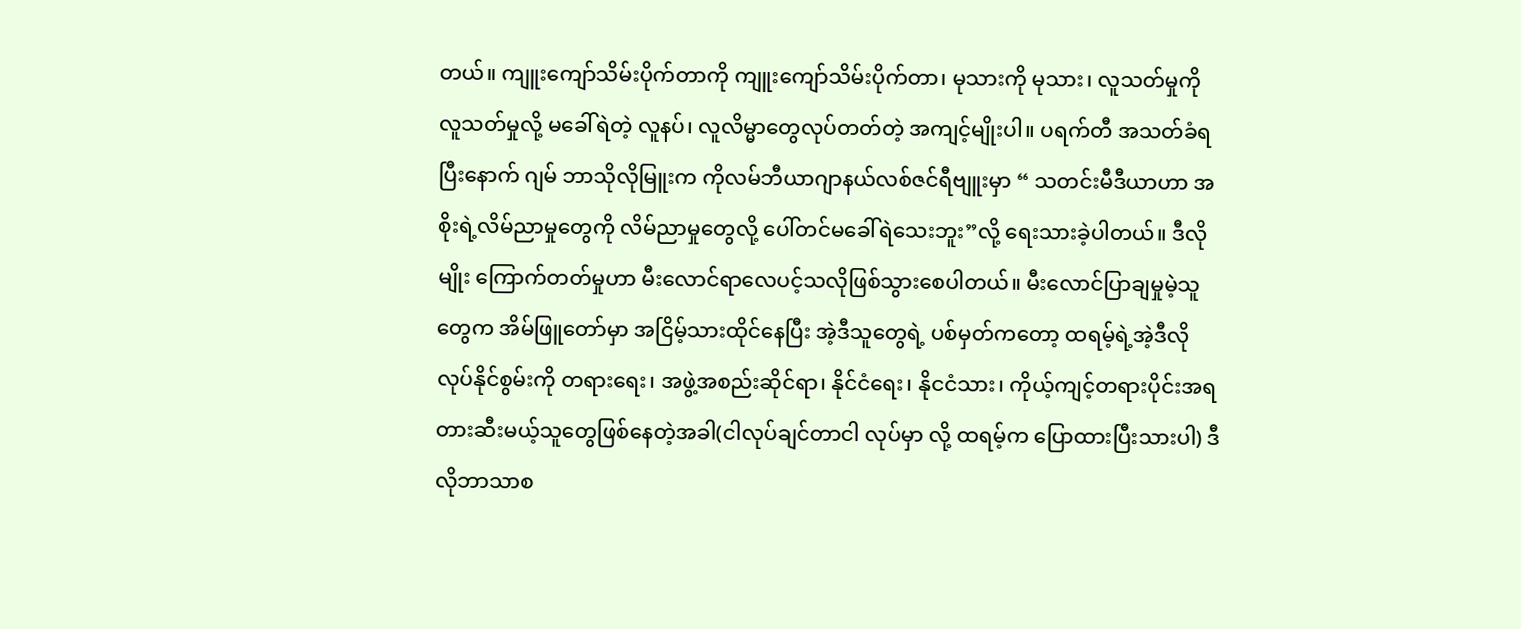တယ်။ ကျူးကျော်သိမ်းပိုက်တာကို ကျူးကျော်သိမ်းပိုက်တာ၊ မုသားကို မုသား၊ လူသတ်မှုကို လူသတ်မှုလို့ မခေါ်ရဲတဲ့ လူနပ်၊ လူလိမ္မာတွေလုပ်တတ်တဲ့ အကျင့်မျိုးပါ။ ပရက်တီ အသတ်ခံရပြီးနောက် ဂျမ် ဘာသိုလိုမြူးက ကိုလမ်ဘီယာဂျာနယ်လစ်ဇင်ရီဗျူးမှာ “ သတင်းမီဒီယာဟာ အစိုးရဲ့လိမ်ညာမှုတွေကို လိမ်ညာမှုတွေလို့ ပေါ်တင်မခေါ်ရဲသေးဘူး”လို့ ရေးသားခဲ့ပါတယ်။ ဒီလိုမျိုး ကြောက်တတ်မှုဟာ မီးလောင်ရာလေပင့်သလိုဖြစ်သွားစေပါတယ်။ မီးလောင်ပြာချမှုမဲ့သူတွေက အိမ်ဖြူတော်မှာ အငြိမ့်သားထိုင်နေပြီး အဲ့ဒီသူတွေရဲ့ ပစ်မှတ်ကတော့ ထရမ့်ရဲ့အဲ့ဒီလိုလုပ်နိုင်စွမ်းကို တရားရေး၊ အဖွဲ့အစည်းဆိုင်ရာ၊ နိုင်ငံရေး၊ နိုငငံသား၊ ကိုယ့်ကျင့်တရားပိုင်းအရ တားဆီးမယ့်သူတွေဖြစ်နေတဲ့အခါ(ငါလုပ်ချင်တာငါ လုပ်မှာ လို့ ထရမ့်က ပြောထားပြီးသားပါ) ဒီလိုဘာသာစ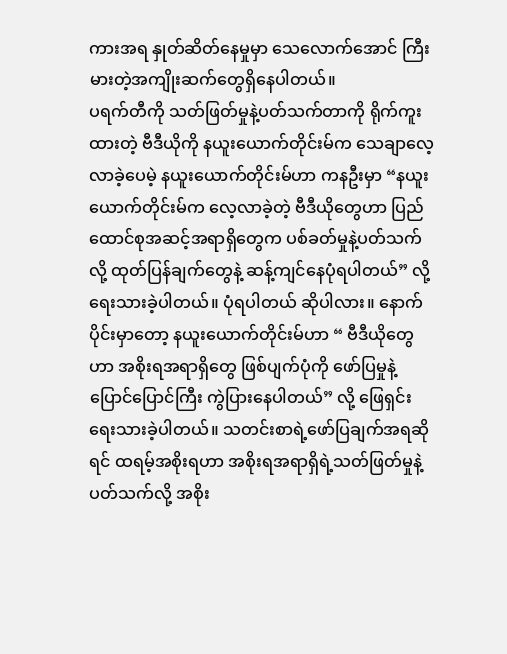ကားအရ နှုတ်ဆိတ်နေမှုမှာ သေလောက်အောင် ကြီးမားတဲ့အကျိုးဆက်တွေရှိနေပါတယ်။
ပရက်တီကို သတ်ဖြတ်မှုနဲ့ပတ်သက်တာကို ရိုက်ကူးထားတဲ့ ဗီဒီယိုကို နယူးယောက်တိုင်းမ်က သေချာလေ့လာခဲ့ပေမဲ့ နယူးယောက်တိုင်းမ်ဟာ ကနဦးမှာ “နယူးယောက်တိုင်းမ်က လေ့လာခဲ့တဲ့ ဗီဒီယိုတွေဟာ ပြည်ထောင်စုအဆင့်အရာရှိတွေက ပစ်ခတ်မှုနဲ့ပတ်သက်လို့ ထုတ်ပြန်ချက်တွေနဲ့ ဆန့်ကျင်နေပုံရပါတယ်” လို့ ရေးသားခဲ့ပါတယ်။ ပုံရပါတယ် ဆိုပါလား။ နောက်ပိုင်းမှာတော့ နယူးယောက်တိုင်းမ်ဟာ “ ဗီဒီယိုတွေဟာ အစိုးရအရာရှိတွေ ဖြစ်ပျက်ပုံကို ဖော်ပြမှုနဲ့ ပြောင်ပြောင်ကြီး ကွဲပြားနေပါတယ်” လို့ ဖြေရှင်းရေးသားခဲ့ပါတယ်။ သတင်းစာရဲ့ဖော်ပြချက်အရဆိုရင် ထရမ့်အစိုးရဟာ အစိုးရအရာရှိရဲ့သတ်ဖြတ်မှုနဲ့ပတ်သက်လို့ အစိုး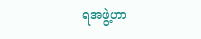ရအဖွဲ့ဟာ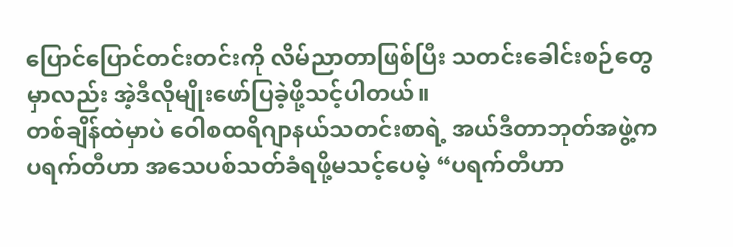ပြောင်ပြောင်တင်းတင်းကို လိမ်ညာတာဖြစ်ပြီး သတင်းခေါင်းစဉ်တွေမှာလည်း အဲ့ဒီလိုမျိုးဖော်ပြခဲ့ဖို့သင့်ပါတယ်။
တစ်ချိန်ထဲမှာပဲ ဝေါစထရိဂျာနယ်သတင်းစာရဲ့ အယ်ဒီတာဘုတ်အဖွဲ့က ပရက်တီဟာ အသေပစ်သတ်ခံရဖို့မသင့်ပေမဲ့ “ပရက်တီဟာ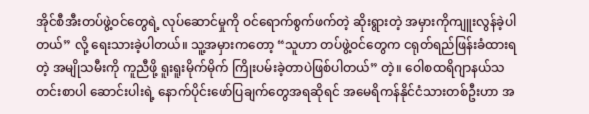အိုင်စီအီးတပ်ဖွဲ့ဝင်တွေရဲ့ လုပ်ဆောင်မှုကို ဝင်ရောက်စွက်ဖက်တဲ့ ဆိုးရွားတဲ့ အမှားကိုကျူးလွန်ခဲ့ပါတယ်” လို့ ရေးသားခဲ့ပါတယ်။ သူ့အမှားကတော့ “သူဟာ တပ်ဖွဲ့ဝင်တွေက ငရုတ်ရည်ဖြန်းခံထားရတဲ့ အမျိုသမီးကို ကူညီဖို့ ရူးရူးမိုက်မိုက် ကြိုးပမ်းခဲ့တာပဲဖြစ်ပါတယ်” တဲ့။ ဝေါစထရိဂျာနယ်သတင်းစာပါ ဆောင်းပါးရဲ့ နောက်ပိုင်းဖော်ပြချက်တွေအရဆိုရင် အမေရိကန်နိုင်ငံသားတစ်ဦးဟာ အ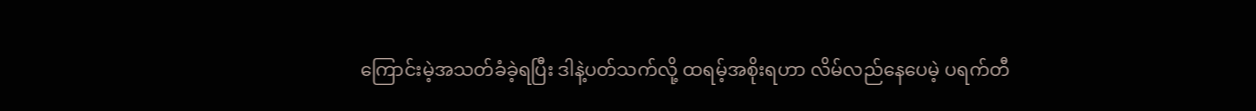ကြောင်းမဲ့အသတ်ခံခဲ့ရပြီး ဒါနဲ့ပတ်သက်လို့ ထရမ့်အစိုးရဟာ လိမ်လည်နေပေမဲ့ ပရက်တီ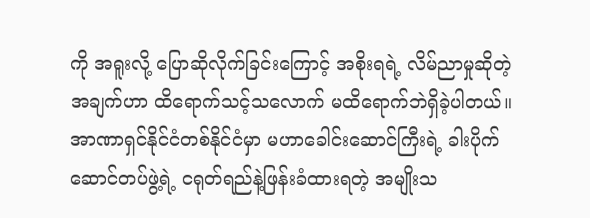ကို အရူးလို့ ပြောဆိုလိုက်ခြင်းကြောင့် အစိုးရရဲ့ လိမ်ညာမှုဆိုတဲ့ အချက်ဟာ ထိရောက်သင့်သလောက် မထိရောက်ဘဲရှိခဲ့ပါတယ်။ အာဏာရှင်နိုင်ငံတစ်နိုင်ငံမှာ မဟာခေါင်းဆောင်ကြီးရဲ့ ခါးပိုက်ဆောင်တပ်ဖွဲ့ရဲ့ ငရုတ်ရည်နဲ့ဖြန်းခံထားရတဲ့ အမျိုးသ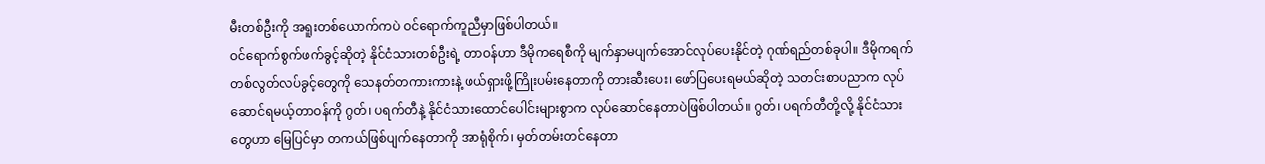မီးတစ်ဦးကို အရူးတစ်ယောက်ကပဲ ဝင်ရောက်ကူညီမှာဖြစ်ပါတယ်။
ဝင်ရောက်စွက်ဖက်ခွင့်ဆိုတဲ့ နိုင်ငံသားတစ်ဦးရဲ့ တာဝန်ဟာ ဒီမိုကရေစီကို မျက်နှာမပျက်အောင်လုပ်ပေးနိုင်တဲ့ ဂုဏ်ရည်တစ်ခုပါ။ ဒီမိုကရက်တစ်လွတ်လပ်ခွင့်တွေကို သေနတ်တကားကားနဲ့ ဖယ်ရှားဖို့ကြိုးပမ်းနေတာကို တားဆီးပေး၊ ဖော်ပြပေးရမယ်ဆိုတဲ့ သတင်းစာပညာက လုပ်ဆောင်ရမယ့်တာဝန်ကို ဂွတ်၊ ပရက်တီနဲ့ နိုင်ငံသားထောင်ပေါင်းများစွာက လုပ်ဆောင်နေတာပဲဖြစ်ပါတယ်။ ဂွတ်၊ ပရက်တီတို့လို့ နိုင်ငံသားတွေဟာ မြေပြင်မှာ တကယ်ဖြစ်ပျက်နေတာကို အာရုံစိုက်၊ မှတ်တမ်းတင်နေတာ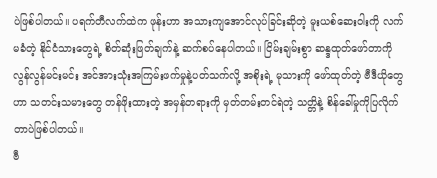ပဲဖြစ်ပါတယ်။ ပရက်တီလက်ထဲက ဖုန်းဟာ အသားကျအောင်လုပ်ခြင်းဆိုတဲ့ မူးယစ်ဆေးဝါးကို လက်မခံတဲ့ နိုင်ငံသားတွေရဲ့ စိတ်ဆုံးဖြတ်ချက်နဲ့ ဆက်စပ်နေပါတယ်။ ငြိမ်းချမ်းစွာ ဆန္ဒထုတ်ဖော်တာကို လွန်လွန်မင်းမင်း အင်အားသုံးအကြမ်းဖက်မှုနဲ့ပတ်သက်လို့ အစိုးရဲ့ မုသားကို ဖော်ထုတ်တဲ့ ဗီဒီယိုတွေဟာ သတင်းသမားတွေ တန်ဖိုးထားတဲ့ အမှန်တရားကို မှတ်တမ်းတင်ရဲတဲ့ သတ္တိနဲ့ စိန်ခေါ်မှုကိုပြလိုက်တာပဲဖြစ်ပါတယ်။
ဗီ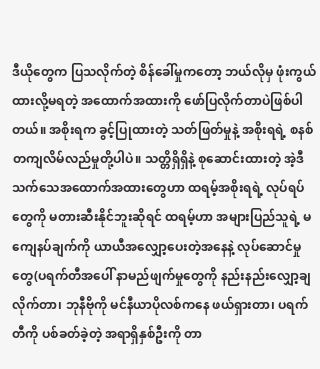ဒီယိုတွေက ပြသလိုက်တဲ့ စိန်ခေါ်မှုကတော့ ဘယ်လိုမှ ဖုံးကွယ်ထားလို့မရတဲ့ အထောက်အထားကို ဖော်ပြလိုက်တာပဲဖြစ်ပါတယ်။ အစိုးရက ခွင့်ပြုထားတဲ့ သတ်ဖြတ်မှုနဲ့ အစိုးရရဲ့ စနစ်တကျလိမ်လည်မှုတို့ပါပဲ။ သတ္တိရှိရှိနဲ့ စုဆောင်းထားတဲ့ အဲ့ဒီသက်သေအထောက်အထားတွေဟာ ထရမ့်အစိုးရရဲ့ လုပ်ရပ်တွေကို မတားဆီးနိုင်ဘူးဆိုရင် ထရမ့်ဟာ အများပြည်သူရဲ့ မကျေနပ်ချက်ကို ယာယီအလျှော့ပေးတဲ့အနေနဲ့ လုပ်ဆောင်မှုတွေ(ပရက်တီအပေါ် နာမည်ဖျက်မှုတွေကို နည်းနည်းလျှော့ချလိုက်တာ၊ ဘုနီဗိုကို မင်နီယာပိုလစ်ကနေ ဖယ်ရှားတာ၊ ပရက်တီကို ပစ်ခတ်ခဲ့တဲ့ အရာရှိနှစ်ဦးကို တာ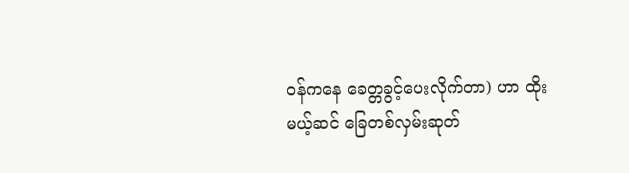ဝန်ကနေ ခေတ္တခွင့်ပေးလိုက်တာ) ဟာ ထိုးမယ့်ဆင် ခြေတစ်လှမ်းဆုတ်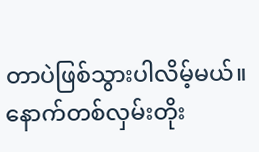တာပဲဖြစ်သွားပါလိမ့်မယ်။ နောက်တစ်လှမ်းတိုး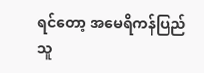ရင်တော့ အမေရိကန်ပြည်သူ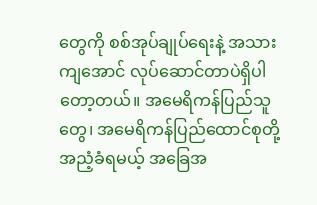တွေကို စစ်အုပ်ချုပ်ရေးနဲ့ အသားကျအောင် လုပ်ဆောင်တာပဲရှိပါတော့တယ်။ အမေရိကန်ပြည်သူတွေ၊ အမေရိကန်ပြည်ထောင်စုတို့ အညံ့ခံရမယ့် အခြေအ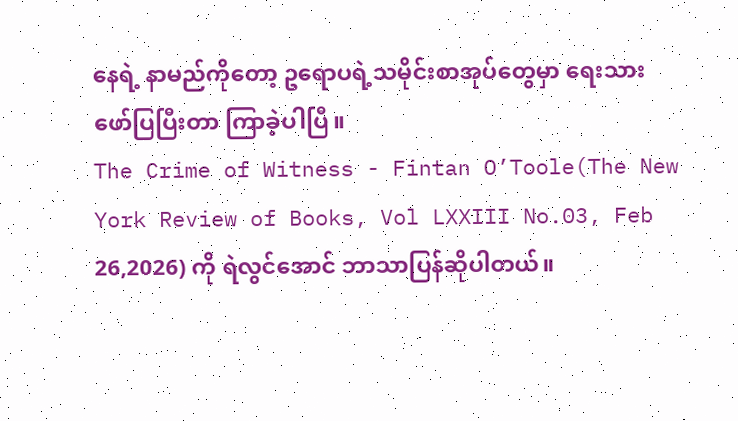နေရဲ့ နာမည်ကိုတော့ ဥရောပရဲ့သမိုင်းစာအုပ်တွေမှာ ရေးသားဖော်ပြပြီးတာ ကြာခဲ့ပါပြီ။
The Crime of Witness - Fintan O’Toole(The New York Review of Books, Vol LXXIII No.03, Feb 26,2026) ကို ရဲလွင်အောင် ဘာသာပြန်ဆိုပါတယ်။